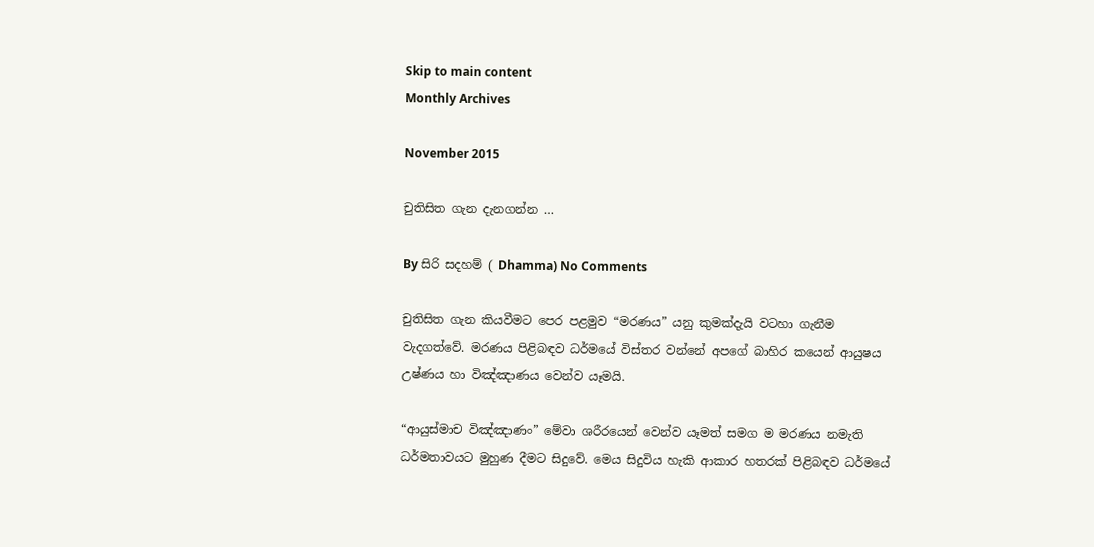Skip to main content
Monthly Archives

November 2015

චුතිසිත ගැන දැනගන්න …

By සිරි සදහම් ( Dhamma) No Comments

චුතිසිත ගැන කියවීමට පෙර පළමුව “මරණය” යනු කුමක්දැයි වටහා ගැනීම වැදගත්වේ. මරණය පිළිබඳව ධර්මයේ විස්තර වන්නේ අපගේ බාහිර කයෙන් ආයුෂය උෂ්ණය හා විඤ්ඤාණය වෙන්ව යෑමයි.

“ආයුස්මාච විඤ්ඤාණං” මේවා ශරීරයෙන් වෙන්ව යෑමත් සමග ම මරණය නමැති ධර්මතාවයට මුහුණ දීමට සිදුවේ. මෙය සිදුවිය හැකි ආකාර හතරක් පිළිබඳව ධර්මයේ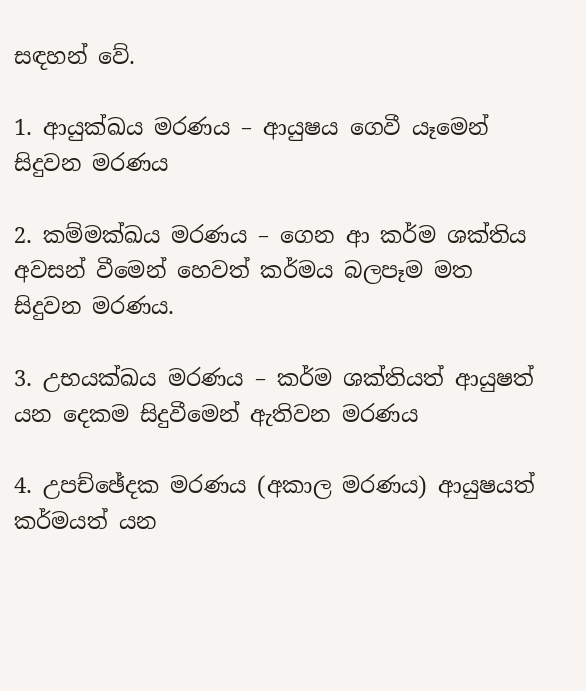සඳහන් වේ.

1. ආයුක්ඛය මරණය – ආයුෂය ගෙවී යෑමෙන් සිදුවන මරණය

2. කම්මක්ඛය මරණය – ගෙන ආ කර්ම ශක්තිය අවසන් වීමෙන් හෙවත් කර්මය බලපෑම මත සිදුවන මරණය.

3. උභයක්ඛය මරණය – කර්ම ශක්තියත් ආයුෂත් යන දෙකම සිදුවීමෙන් ඇතිවන මරණය

4. උපච්ඡේදක මරණය (අකාල මරණය) ආයුෂයත් කර්මයත් යන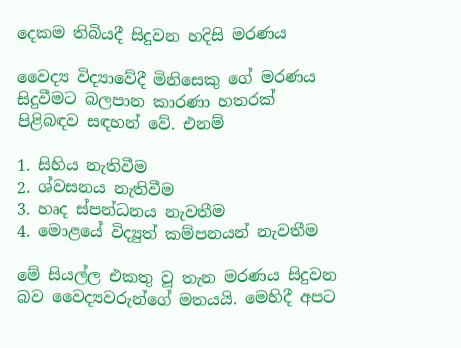දෙකම තිබියදී සිදුවන හදිසි මරණය

වෛද්‍ය විද්‍යාවේදී මිනිසෙකු ගේ මරණය සිදුවීමට බලපාන කාරණා හතරක් පිළිබඳව සඳහන් වේ. එනම්

1. සිහිය නැතිවීම
2. ශ්වසනය නැතිවීම
3. හෘද ස්පන්ධනය නැවතීම
4. මොළයේ විද්‍යුත් කම්පනයන් නැවතීම

මේ සියල්ල එකතු වූ තැන මරණය සිදුවන බව වෛද්‍යවරුන්ගේ මතයයි. මෙහිදී අපට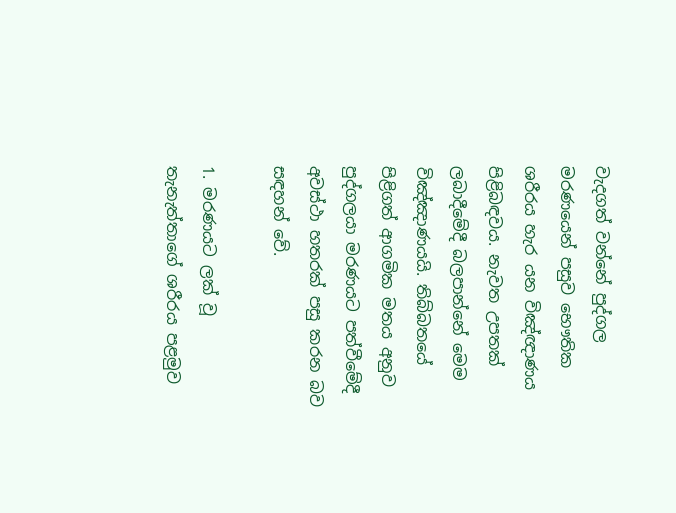වැදගත් වන්නේ පුද්ගල මරණයෙන් පසුව භෞතික ශරීරය හැර යන විඤ්ඥාණය පිළිබඳවය. නැවත උපතක් ලබාදීමේදී බලපාන්නේ මෙම විඤ්ඤාණයයි. තිබ්බතයේ පිළිගත් ආගමික මතය අනුව පුද්ගලයා මරණයට පත්වීමේදී අවස්ථා හතරක් පසු කරන බව සඳහන් වේ.

1. මරණයට ලක් වූ තැනැත්තාගේ ශරීරය පළමුව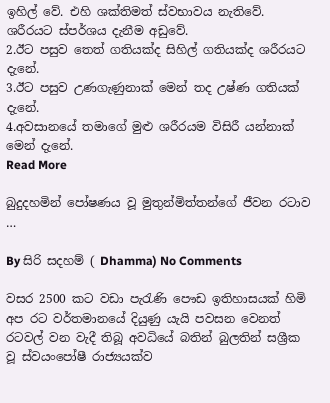ඉහිල් වේ. එහි ශක්තිමත් ස්වභාවය නැතිවේ. ශරීරයට ස්පර්ශය දැනීම අඩුවේ.
2.ඊට පසුව තෙත් ගතියක්ද සිහිල් ගතියක්ද ශරීරයට දැනේ.
3.ඊට පසුව උණගැණුනාක් මෙන් තද උෂ්ණ ගතියක් දැනේ.
4.අවසානයේ තමාගේ මුළු ශරීරයම විසිරී යන්නාක් මෙන් දැනේ.
Read More

බුදුදහමින් පෝෂණය වූ මුතුන්මිත්තන්ගේ ජීවන රටාව …

By සිරි සදහම් ( Dhamma) No Comments

වසර 2500 කට වඩා පැරැණි පෞඩ ඉතිහාසයක් හිමි අප රට වර්තමානයේ දියුණු යැයි පවසන වෙනත් රටවල් වන වැදී තිබූ අවධියේ බතින් බුලතින් සශ්‍රීක වූ ස්වයංපෝෂී රාජ්‍යයක්ව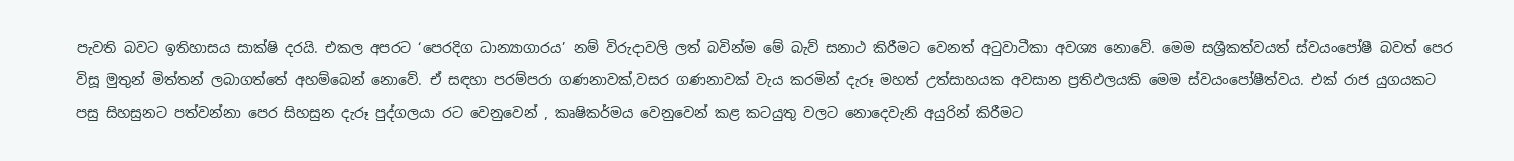පැවති බවට ඉතිහාසය සාක්ෂි දරයි. එකල අපරට ‘පෙරදිග ධාන්‍යාගාරය’ නම් විරුදාවලි ලත් බවින්ම මේ බැව් සනාථ කිරීමට වෙනත් අටුවාටීකා අවශ්‍ය නොවේ. මෙම සශ්‍රීකත්වයත් ස්වයංපෝෂී බවත් පෙර විසූ මුතුන් මිත්තන් ලබාගත්තේ අහම්බෙන් නොවේ. ඒ සඳහා පරම්පරා ගණනාවක්,වසර ගණනාවක් වැය කරමින් දැරූ මහත් උත්සාහයක අවසාන ප්‍රතිඵලයකි මෙම ස්වයංපෝෂීත්වය. එක් රාජ යුගයකට පසු සිහසුනට පත්වන්නා පෙර සිහසුන දැරූ පුද්ගලයා රට වෙනුවෙන් , කෘෂිකර්මය වෙනුවෙන් කළ කටයුතු වලට නොදෙවැනි අයුරින් කිරීමට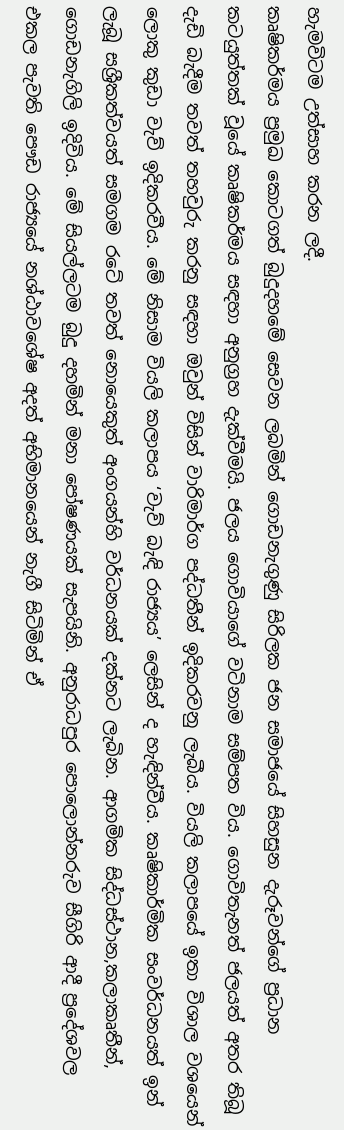හැමවිටම උත්සාහ කරන ලදී.
කෘෂිකර්මය ප්‍රමුඛ කොටගත් බුදුදහමේ සෙවන ලබමින් ගොඩනැගුණු සිරිලක ජන සමාජයේ සිහසුන දැරූවන්ගේ ප්‍රධාන කටයුත්තක් වූයේ කෘෂිකර්මය සඳහා අනුග්‍රහ දැක්වීමයි. ජලය ගොවියාගේ වටිනාම සම්පත විය. ගොවිතැනත් ජලයත් අතර තිබූ දැඩි බැදීම තවත් තහවුරු කරනු සඳහා ඔවුන් විසින් වාරිමාර්ග පද්ධතීන් ඉදිකරවනු ලැබීය. වියලි කලාපයේ ඉතා විශාල වශයෙන් ලොකු කුඩා වැව් ඉදිකරවීය. මේ නිසාම වියලි කලාපය ‘වැව් බැඳි රාජ්‍යය’ ලෙසින් ද හැඳින්වීය. කෘෂිකාර්මික සංවර්ධනයත් ඉන් ලැබූ සශ්‍රීකත්වයත් සමගම රටේ තවත් නොයෙකුත් අංගයන්හි වර්ධනයක් දක්නට ලැබින. ආගමික සිද්ධස්ථාන,කලාකෘතීන්, ගොඩනැගිලි ඉදිවිය. මේ සියල්ලටම බුදු දහමින් මනා පෝෂණයක් සැපයිනි. අනුරාධපුර පොලොන්නරුව සීගිරි ආදී ප්‍රදේශවල එකල පැවති පෞඩ රාජ්‍යයේ නශ්ඨාවශේෂ අදත් අභිමානයෙන් නැගී සිටිමින් ඒ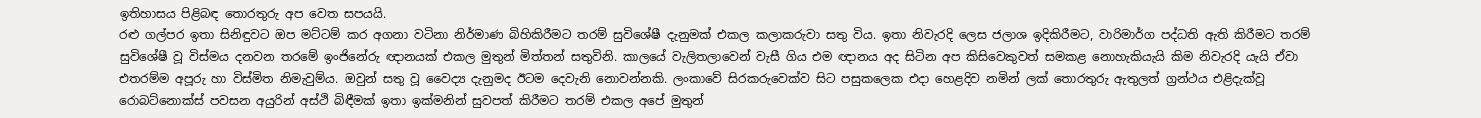ඉතිහාසය පිළිබඳ තොරතුරු අප වෙත සපයයි.
රළු ගල්පර ඉතා සිනිඳුවට ඔප මට්ටම් කර අගනා වටිනා නිර්මාණ බිහිකිරීමට තරම් සුවිශේෂී දැනුමක් එකල කලාකරුවා සතු විය. ඉතා නිවැරදි ලෙස ජලාශ ඉදිකිරීමට, වාරිමාර්ග පද්ධති ඇති කිරීමට තරම් සුවිශේෂී වූ විස්මය දනවන තරමේ ඉංජිනේරු ඥානයක් එකල මුතුන් මිත්තන් සතුවිනි. කාලයේ වැලිතලාවෙන් වැසී ගිය එම ඥානය අද සිටින අප කිසිවෙකුවත් සමකළ නොහැකියැයි කිම නිවැරදි යැයි ඒවා එතරම්ම අපූරු හා විස්මිත නිමැවුම්ය. ඔවුන් සතු වූ වෛද්‍ය දැනුමද ඊටම දෙවැනි නොවන්නකි. ලංකාවේ සිරකරුවෙක්ව සිට පසුකලෙක එදා හෙළදිව නමින් ලක් තොරතුරු ඇතුලත් ග්‍රන්ථය එළිදැක්වූ රොබට්නොක්ස් පවසන අයුරින් අස්ථි බිඳීමක් ඉතා ඉක්මනින් සුවපත් කිරීමට තරම් එකල අපේ මුතුන්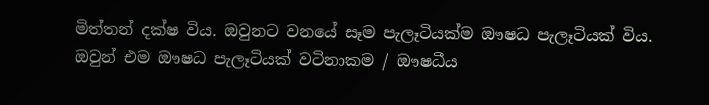මිත්තන් දක්ෂ විය. ඔවුනට වනයේ සෑම පැලෑටියක්ම ඖෂධ පැලෑටියක් විය. ඔවුන් එම ඖෂධ පැලෑටියක් වටිනාකම / ඖෂධීය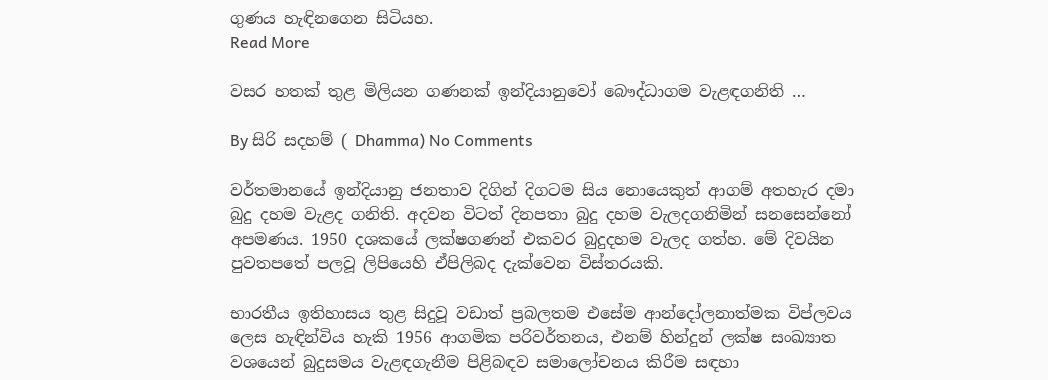ගුණය හැඳිනගෙන සිටියහ.
Read More

වසර හතක්‌ තුළ මිලියන ගණනක්‌ ඉන්දියානුවෝ බෞද්ධාගම වැළඳගනිති …

By සිරි සදහම් ( Dhamma) No Comments

වර්තමානයේ ඉන්දියානු ජනතාව දිගින් දිගටම සිය නොයෙකුත් ආගම් අතහැර දමා බුදු දහම වැළද ගනිති. අදවන විටත් දිනපතා බුදු දහම වැලදගනිමින් සනසෙන්නෝ අපමණය. 1950 දශකයේ ලක්ෂගණන් එකවර බුදුදහම වැලද ගත්හ. මේ දිවයින පුවතපතේ පලවූ ලිපියෙහි ඒපිලිබද දැක්වෙන විස්තරයකි.

භාරතීය ඉතිහාසය තුළ සිදුවූ වඩාත් ප්‍රබලතම එසේම ආන්දෝලනාත්මක විප්ලවය ලෙස හැඳින්විය හැකි 1956 ආගමික පරිවර්තනය, එනම් හින්දුන් ලක්‌ෂ සංඛ්‍යාත වශයෙන් බුදුසමය වැළඳගැනීම පිළිබඳව සමාලෝචනය කිරීම සඳහා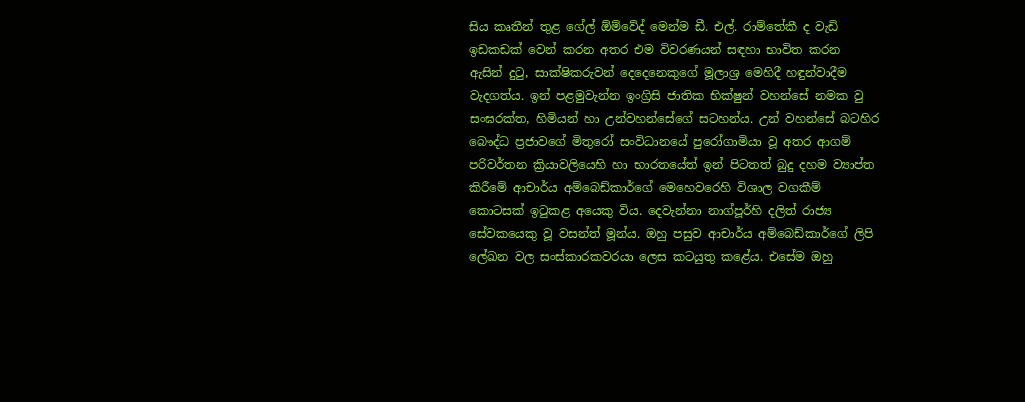සිය කෘතීන් තුළ ගේල් ඕම්වේද් මෙන්ම ඩී. එල්. රාම්තේකී ද වැඩි ඉඩකඩක්‌ වෙන් කරන අතර එම විවරණයන් සඳහා භාවිත කරන ඇසින් දුටු, සාක්‌ෂිකරුවන් දෙදෙනෙකුගේ මූලාශ්‍ර මෙහිදී හඳුන්වාදීම වැදගත්ය. ඉන් පළමුවැන්න ඉංග්‍රිසි ජාතික භික්‌ෂුන් වහන්සේ නමක වු සංඝරක්‌ත, හිමියන් හා උන්වහන්සේගේ සටහන්ය. උන් වහන්සේ බටහිර බෞද්ධ ප්‍රජාවගේ මිතුරෝ සංවිධානයේ පුරෝගාමියා වූ අතර ආගම් පරිවර්තන ක්‍රියාවලියෙහි හා භාරතයේත් ඉන් පිටතත් බුදු දහම ව්‍යාප්ත කිරීමේ ආචාර්ය අම්බෙඩ්කාර්ගේ මෙහෙවරෙහි විශාල වගකීම් කොටසක්‌ ඉටුකළ අයෙකු විය. දෙවැන්නා නාග්පූර්හි දලිත් රාජ්‍ය සේවකයෙකු වූ වසන්ත් මූන්ය. ඔහු පසුව ආචාර්ය අම්බෙඩ්කාර්ගේ ලිපි ලේඛන වල සංස්‌කාරකවරයා ලෙස කටයුතු කළේය. එසේම ඔහු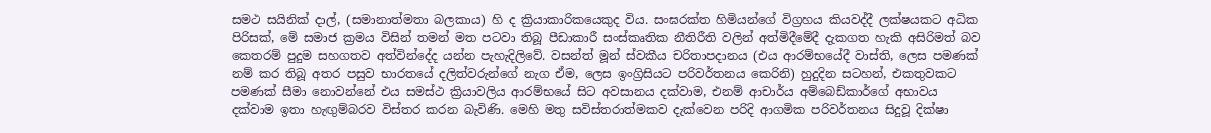සමථ සයිනික්‌ දාල්, (සමානාත්මතා බලකාය) හි ද ක්‍රියාකාරිකයෙකුද විය. සංඝරක්‌ත හිමියන්ගේ විග්‍රහය කියවද්දී ලක්‌ෂයකට අධික පිරිසක්‌, මේ සමාජ ක්‍රමය විසින් තමන් මත පටවා තිබූ පීඩාකාරී සංස්‌කෘතික නීතිරීති වලින් අත්මිදීමේදී දැකගත හැකි අසිරිමත් බව කෙතරම් පුදුම සහගතව අත්වින්දේද යන්න පැහැදිලිවේ. වසන්ත් මූන් ස්‌වකීය චරිතාපදානය (එය ආරම්භයේදී වාස්‌ති, ලෙස පමණක්‌ නම් කර තිබූ අතර පසුව භාරතයේ දලිත්වරුන්ගේ නැග ඒම, ලෙස ඉංග්‍රිසියට පරිවර්තනය කෙරිනි) හුදුදින සටහන්, එකතුවකට පමණක්‌ සීමා නොවන්නේ එය සමස්‌ථ ක්‍රියාවලිය ආරම්භයේ සිට අවසානය දක්‌වාම, එනම් ආචාර්ය අම්බෙඩ්කාර්ගේ අභාවය දක්‌වාම ඉතා හැඟුම්බරව විස්‌තර කරන බැවිණි. මෙහි මතු සවිස්‌තරාත්මකව දැක්‌වෙන පරිදි ආගමික පරිවර්තනය සිදුවූ දික්‌ෂා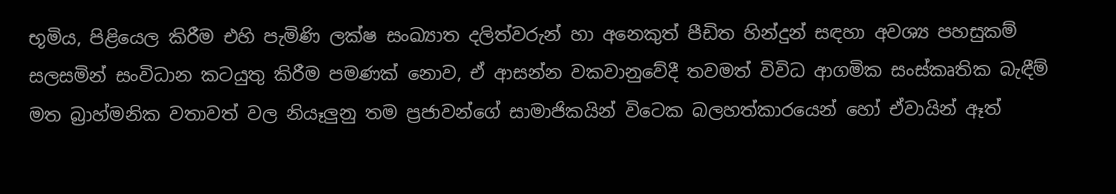භූමිය, පිළියෙල කිරීම එහි පැමිණි ලක්‌ෂ සංඛ්‍යාත දලිත්වරුන් හා අනෙකුත් පීඩිත හින්දුන් සඳහා අවශ්‍ය පහසුකම් සලසමින් සංවිධාන කටයුතු කිරීම පමණක්‌ නොව, ඒ ආසන්න වකවානුවේදී තවමත් විවිධ ආගමික සංස්‌කෘතික බැඳීම් මත බ්‍රාහ්මනික වතාවත් වල නියෑලුනු තම ප්‍රජාවන්ගේ සාමාජිකයින් විටෙක බලහත්කාරයෙන් හෝ ඒවායින් ඈත්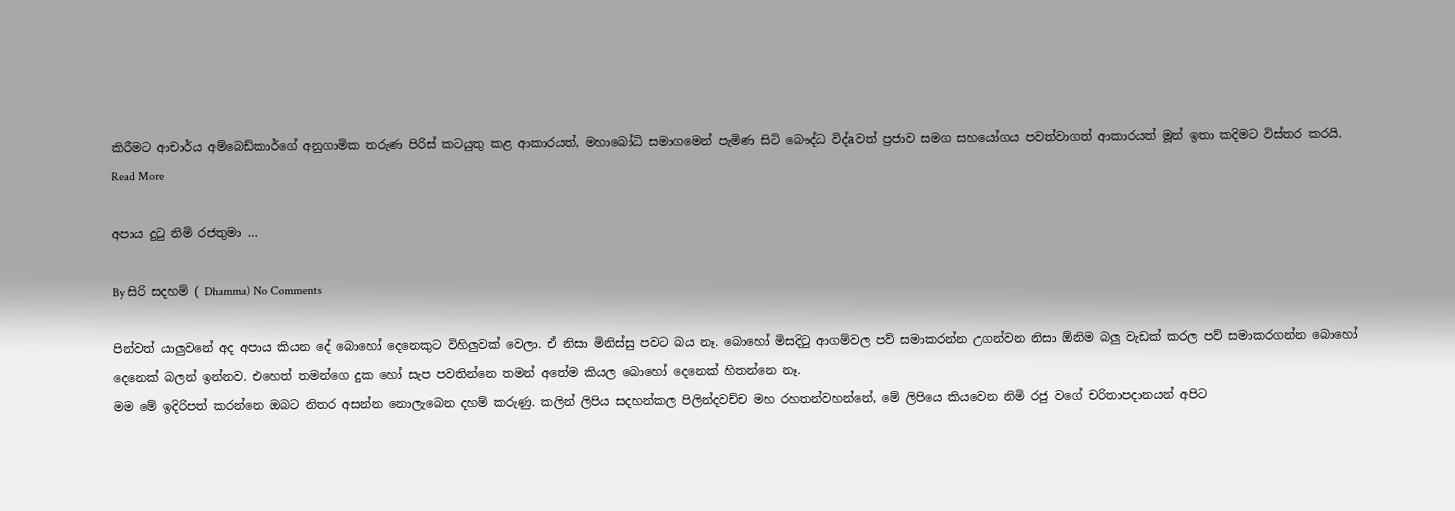කිරීමට ආචාර්ය අම්බෙඩ්කාර්ගේ අනුගාමික තරුණ පිරිස්‌ කටයුතු කළ ආකාරයත්, මහාබෝධි සමාගමෙන් පැමිණ සිටි බෞද්ධ විද්aවත් ප්‍රජාව සමග සහයෝගය පවත්වාගත් ආකාරයත් මූන් ඉතා කදිමට විස්‌තර කරයි.
Read More

අපාය දුටු නිමි රජතුමා …

By සිරි සදහම් ( Dhamma) No Comments

පින්වත් යාලුවනේ අද අපාය කියන දේ බොහෝ දෙනෙකුට විහිලුවක් වෙලා. ඒ නිසා මිනිස්සු පවට බය නෑ. බොහෝ මිසදිටු ආගම්වල පව් සමාකරන්න උගන්වන නිසා ඕනිම බලු වැඩක් කරල පව් සමාකරගන්න බොහෝ දෙනෙක් බලන් ඉන්නව. එහෙත් තමන්ගෙ දුක හෝ සැප පවතින්නෙ තමන් අතේම කියල බොහෝ දෙනෙක් හිතන්නෙ නෑ.
මම මේ ඉදිරිපත් කරන්නෙ ඔබට නිතර අසන්න නොලැබෙන දහම් කරුණු. කලින් ලිපිය සදහන්කල පිලින්දවච්ච මහ රහතන්වහන්නේ, මේ ලිපියෙ කියවෙන නිමි රජු වගේ චරිතාපදානයන් අපිට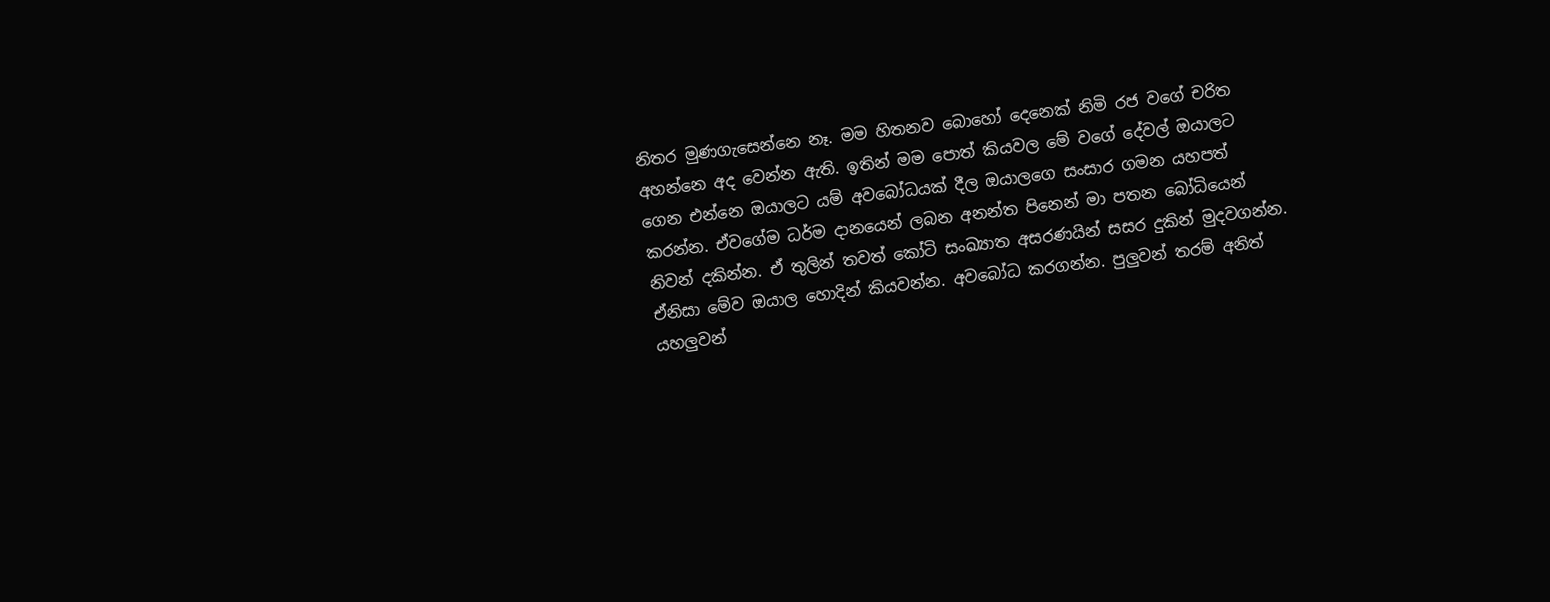නිතර මුණගැසෙන්නෙ නෑ. මම හිතනව බොහෝ දෙනෙක් නිමි රජ වගේ චරිත අහන්නෙ අද වෙන්න ඇති. ඉතින් මම පොත් කියවල මේ වගේ දේවල් ඔයාලට ගෙන එන්නෙ ඔයාලට යම් අවබෝධයක් දීල ඔයාලගෙ සංසාර ගමන යහපත් කරන්න. ඒවගේම ධර්ම දානයෙන් ලබන අනන්ත පිනෙන් මා පතන බෝධියෙන් නිවන් දකින්න. ඒ තුලින් තවත් කෝටි සංඛ්‍යාත අසරණයින් සසර දුකින් මුදවගන්න. ඒනිසා මේව ඔයාල හොදින් කියවන්න. අවබෝධ කරගන්න. පුලුවන් තරම් අනිත් යහලුවන්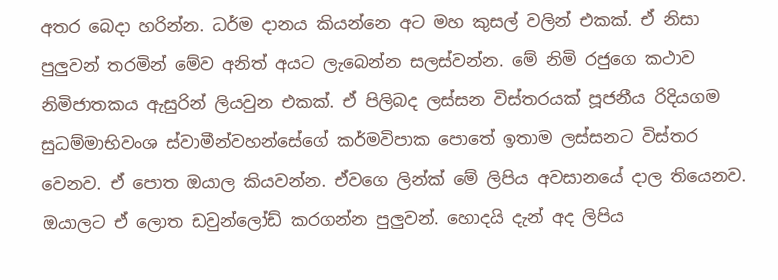අතර බෙදා හරින්න. ධර්ම දානය කියන්නෙ අට මහ කුසල් වලින් එකක්. ඒ නිසා පුලුවන් තරමින් මේව අනිත් අයට ලැබෙන්න සලස්වන්න. මේ නිමි රජුගෙ කථාව නිමිජාතකය ඇසුරින් ලියවුන එකක්. ඒ පිලිබද ලස්සන විස්තරයක් පූජනීය රිදියගම සුධම්මාභිවංශ ස්වාමීන්වහන්සේගේ කර්මවිපාක පොතේ ඉතාම ලස්සනට විස්තර වෙනව. ඒ පොත ඔයාල කියවන්න. ඒවගෙ ලින්ක් මේ ලිපිය අවසානයේ දාල තියෙනව. ඔයාලට ඒ ලොත ඩවුන්ලෝඩ් කරගන්න පුලුවන්. හොදයි දැන් අද ලිපිය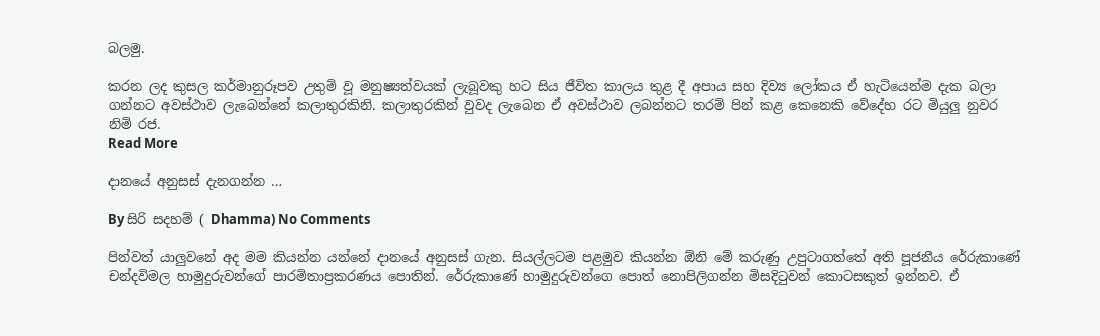බලමු.

කරන ලද කුසල කර්මානුරූපව උතුම් වූ මනුෂ්‍යත්වයක් ලැබූවකු හට සිය ජීවිත කාලය තුළ දී අපාය සහ දිව්‍ය ලෝකය ඒ හැටියෙන්ම දැක බලා ගන්නට අවස්ථාව ලැබෙන්නේ කලාතුරකිනි. කලාතුරකින් වුවද ලැබෙන ඒ අවස්ථාව ලබන්නට තරම් පින් කළ කෙනෙකි වේදේහ රට මියුලු නුවර නිමි රජ.
Read More

දානයේ අනුසස් දැනගන්න …

By සිරි සදහම් ( Dhamma) No Comments

පින්වත් යාලුවනේ අද මම කියන්න යන්නේ දානයේ අනුසස් ගැන. සියල්ලටම පළමුව කියන්න ඕනි මේ කරුණු උපුටාගත්තේ අති පූජනීය රේරුකාණේ චන්දවිමල හාමුදුරුවන්ගේ පාරමිතාප්‍රකරණය පොතින්. රේරුකාණේ හාමුදුරුවන්ගෙ පොත් නොපිලිගන්න මිසදිටුවන් කොටසකුත් ඉන්නව. ඒ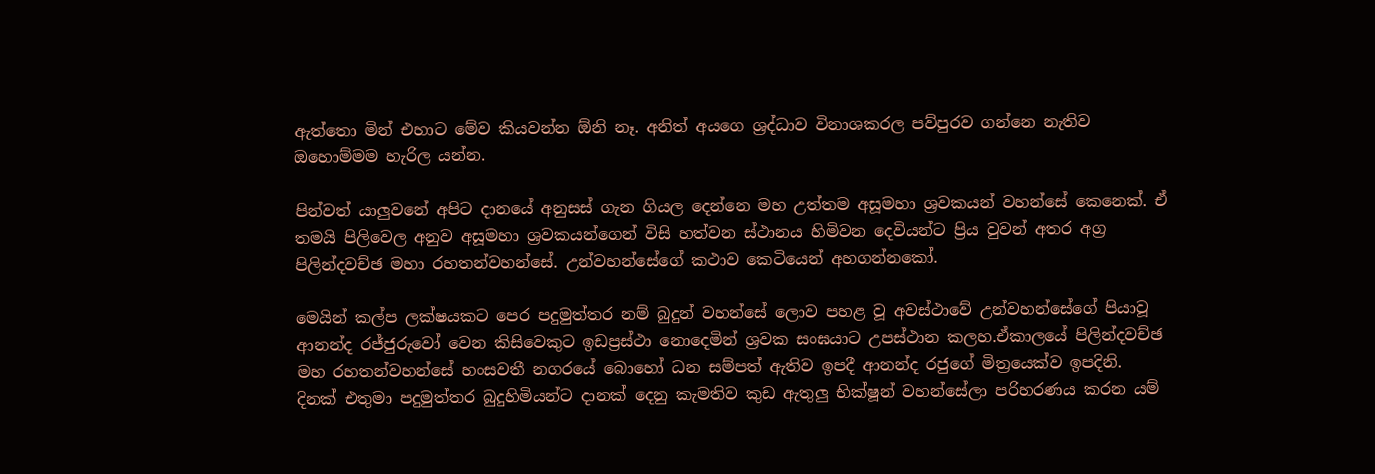ඇත්තො මින් එහාට මේව කියවන්න ඕනි නෑ. අනිත් අයගෙ ශ්‍රද්ධාව විනාශකරල පව්පුරව ගන්නෙ නැතිව ඔහොම්මම හැරිල යන්න.

පින්වත් යාලුවනේ අපිට දානයේ අනුසස් ගැන ගියල දෙන්නෙ මහ උත්තම අසූමහා ශ්‍රවකයන් වහන්සේ කෙනෙක්. ඒ තමයි පිලිවෙල අනුව අසූමහා ශ්‍රවකයන්ගෙන් විසි හත්වන ස්ථානය හිමිවන දෙවියන්ට ප්‍රිය වුවන් අතර අග්‍ර පිලින්දවච්ඡ මහා රහතන්වහන්සේ. උන්වහන්සේගේ කථාව කෙටියෙන් අහගන්නකෝ.

මෙයින් කල්ප ලක්ෂයකට පෙර පදුමුත්තර නම් බුදුන් වහන්සේ ලොව පහළ වූ අවස්ථාවේ උන්වහන්සේගේ පියාවූ ආනන්ද රජ්ජුරුවෝ වෙන කිසිවෙකුට ඉඩප්‍රස්ථා නොදෙමින් ශ්‍රවක සංඝයාට උපස්ථාන කලහ.ඒකාලයේ පිලින්දවච්ඡ මහ රහතන්වහන්සේ හංසවතී නගරයේ බොහෝ ධන සම්පත් ඇතිව ඉපදී ආනන්ද රජුගේ මිත්‍රයෙක්ව ඉපදිනි.
දිනක් එතුමා පදුමුත්තර බුදුහිමියන්ට දානක් දෙනු කැමතිව කුඩ ඇතුලු භික්ෂූන් වහන්සේලා පරිහරණය කරන යම්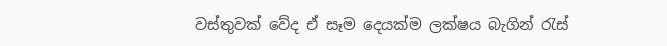වස්තුවක් වේද ඒ සෑම දෙයක්ම ලක්ෂය බැගින් රැස්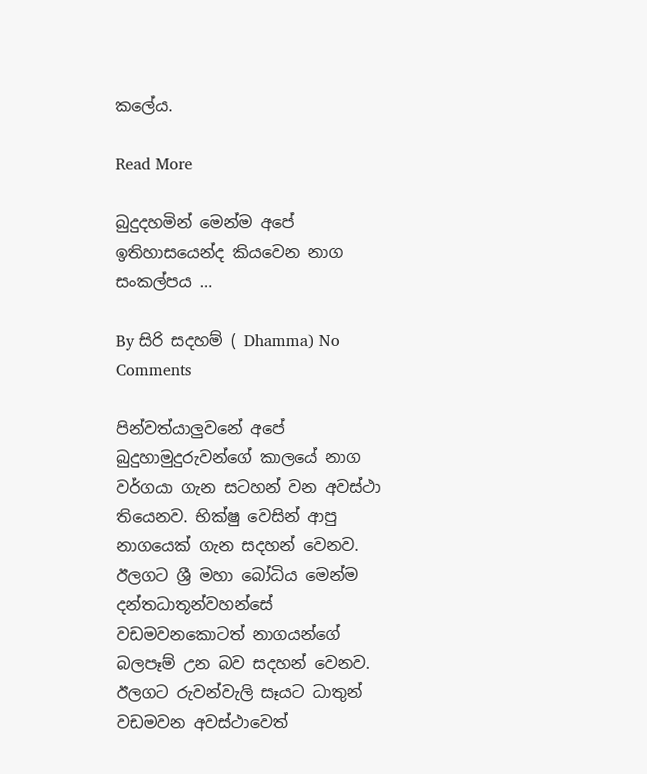කලේය.

Read More

බුදුදහමින් මෙන්ම අපේ ඉතිහාසයෙන්ද කියවෙන නාග සංකල්පය …

By සිරි සදහම් ( Dhamma) No Comments

පින්වත්යාලුවනේ අපේ බුදුහාමුදුරුවන්ගේ කාලයේ නාග වර්ගයා ගැන සටහන් වන අවස්ථා තියෙනව. භික්ෂු වෙසින් ආපු නාගයෙක් ගැන සදහන් වෙනව. ඊලගට ශ්‍රී මහා බෝධිය මෙන්ම දන්තධාතූන්වහන්සේ වඩමවනකොටත් නාගයන්ගේ බලපෑම් උන බව සදහන් වෙනව. ඊලගට රුවන්වැලි සෑයට ධාතුන් වඩමවන අවස්ථාවෙත්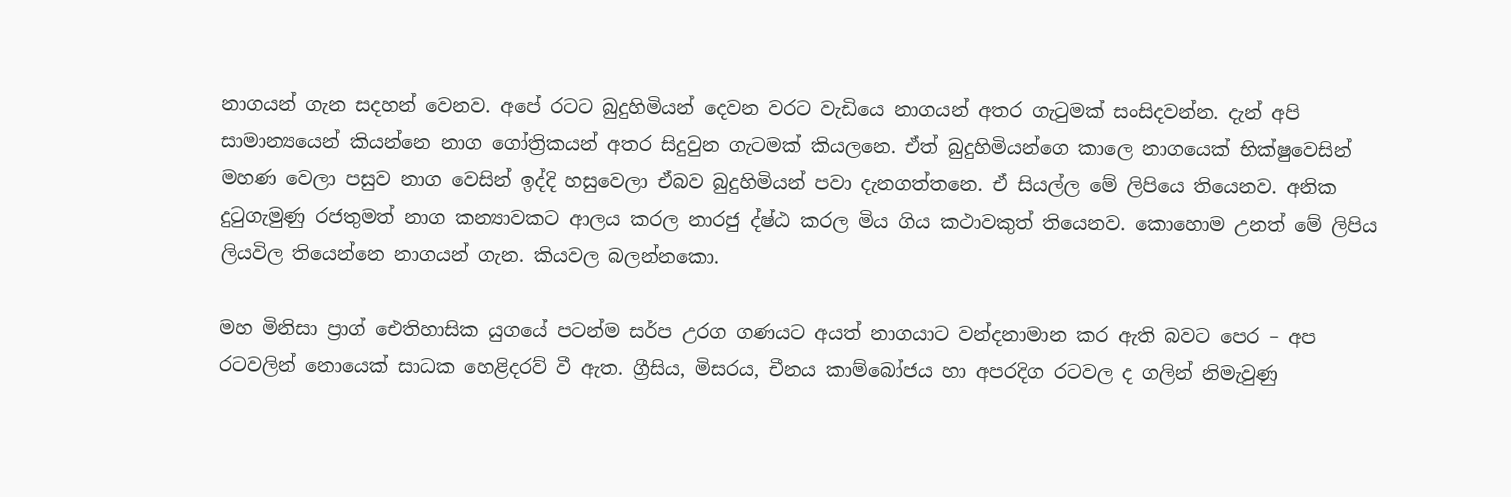නාගයන් ගැන සදහන් වෙනව. අපේ රටට බුදුහිමියන් දෙවන වරට වැඩියෙ නාගයන් අතර ගැටුමක් සංසිදවන්න. දැන් අපි සාමාන්‍යයෙන් කියන්නෙ නාග ‍ගෝත්‍රිකයන් අතර සිදුවුන ගැටමක් කියලනෙ. ඒත් බුදුහිමියන්ගෙ කාලෙ නාගයෙක් භික්ෂුවෙසින් මහණ වෙලා පසුව නාග වෙසින් ඉද්දි හසුවෙලා ඒබව බුදුහිමියන් පවා දැනගත්තනෙ. ඒ සියල්ල මේ ලිපියෙ තියෙනව. අනික දුටුගැමුණු රජතුමත් නාග කන්‍යාවකට ආලය කරල නාරජු ද්ෂ්ඨ කරල මිය ගිය කථාවකුත් තියෙනව. කොහොම උනත් මේ ලිපිය ලියවිල තියෙන්නෙ නාගයන් ගැන. කියවල බලන්නකො.

මහ මිනිසා ප්‍රාග් ඓතිහාසික යුගයේ පටන්ම සර්ප උරග ගණයට අයත් නාගයාට වන්දනාමාන කර ඇති බවට පෙර – අප රටවලින් නොයෙක්‌ සාධක හෙළිදරව් වී ඇත. ග්‍රීසිය, මිසරය, චීනය කාම්බෝජය හා අපරදිග රටවල ද ගලින් නිමැවුණු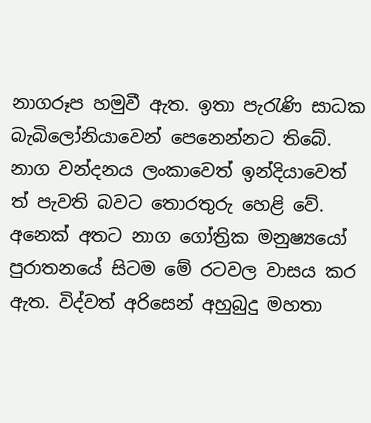නාගරූප හමුවී ඇත. ඉතා පැරැණි සාධක බැබිලෝනියාවෙන් පෙනෙන්නට තිබේ. නාග වන්දනය ලංකාවෙත් ඉන්දියාවෙත් ත් පැවති බවට තොරතුරු හෙළි වේ. අනෙක්‌ අතට නාග ගෝත්‍රික මනුෂ්‍යයෝ පුරාතනයේ සිටම මේ රටවල වාසය කර ඇත. විද්වත් අරිසෙන් අහුබුදු මහතා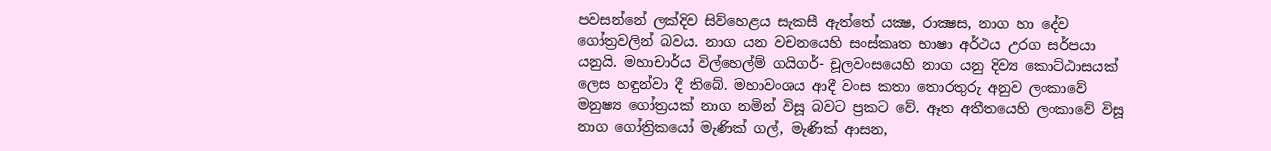පවසන්නේ ලක්‌දිව සිව්හෙළය සැකසී ඇත්තේ යක්‍ෂ, රාක්‍ෂස, නාග හා දේව ගෝත්‍රවලින් බවය. නාග යන වචනයෙහි සංස්‌කෘත භාෂා අර්ථය උරග සර්පයා යනුයි. මහාචාර්ය විල්හෙල්ම් ගයිගර්- චූලවංසයෙහි නාග යනු දිව්‍ය කොට්‌ඨාසයක්‌ ලෙස හඳුන්වා දී තිබේ. මහාවංශය ආදී වංස කතා තොරතුරු අනුව ලංකාවේ මනුෂ්‍ය ගෝත්‍රයක්‌ නාග නමින් විසූ බවට ප්‍රකට වේ. ඈත අතීතයෙහි ලංකාවේ විසූ නාග ගෝත්‍රිකයෝ මැණික්‌ ගල්, මැණික්‌ ආසන,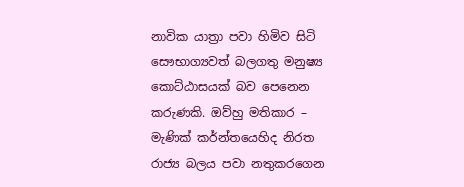නාවික යාත්‍රා පවා හිමිව සිටි සෞභාග්‍යවත් බලගතු මනුෂ්‍ය කොට්‌ඨාසයක්‌ බව පෙනෙන කරුණකි. ඔව්හු මතිකාර – මැණික්‌ කර්න්තයෙහිද නිරත රාජ්‍ය බලය පවා නතුකරගෙන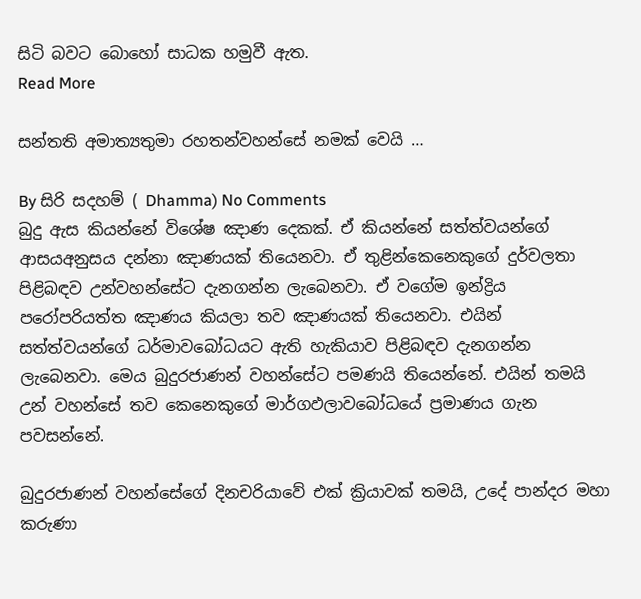සිටි බවට බොහෝ සාධක හමුවී ඇත.
Read More

සන්තති අමාත්‍යතුමා රහතන්වහන්සේ නමක් වෙයි …

By සිරි සදහම් ( Dhamma) No Comments
බුදු ඇස කියන්නේ විශේෂ ඤාණ දෙකක්. ඒ කියන්නේ සත්ත්වයන්ගේ ආසයඅනුසය දන්නා ඤාණයක් තියෙනවා. ඒ තුළින්කෙනෙකුගේ දුර්වලතා පිළිබඳව උන්වහන්සේට දැනගන්න ලැබෙනවා. ඒ වගේම ඉන්ද්‍රිය පරෝපරියත්ත ඤාණය කියලා තව ඤාණයක් තියෙනවා. එයින් සත්ත්වයන්ගේ ධර්මාවබෝධයට ඇති හැකියාව පිළිබඳව දැනගන්න ලැබෙනවා. මෙය බුදුරජාණන් වහන්සේට පමණයි තියෙන්නේ. එයින් තමයි උන් වහන්සේ තව කෙනෙකුගේ මාර්ගඵලාවබෝධයේ ප්‍රමාණය ගැන පවසන්නේ.

බුදුරජාණන් වහන්සේගේ දිනචරියාවේ එක් ක්‍රියාවක් තමයි, උදේ පාන්දර මහා කරුණා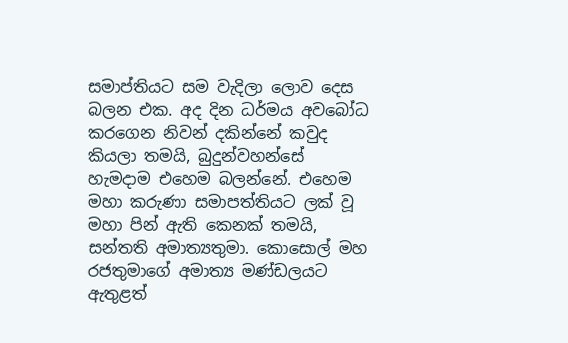සමාප්තියට සම වැදිලා ලොව දෙස බලන එක. අද දින ධර්මය අවබෝධ කරගෙන නිවන් දකින්නේ කවුද කියලා තමයි, බුදුන්වහන්සේ හැමදාම එහෙම බලන්නේ. එහෙම මහා කරුණා සමාපත්තියට ලක් වූ මහා පින් ඇති කෙනක් තමයි, සන්තති අමාත්‍යතුමා. කොසොල් මහ රජතුමාගේ අමාත්‍ය මණ්ඩලයට ඇතුළත්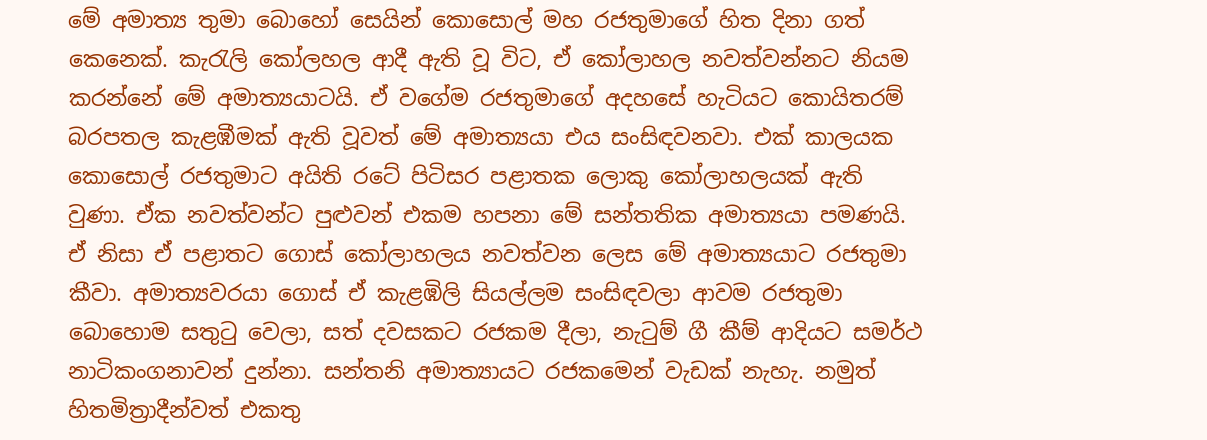මේ අමාත්‍ය තුමා බොහෝ සෙයින් කොසොල් මහ රජතුමාගේ හිත දිනා ගත් කෙනෙක්. කැරැලි කෝලහල ආදී ඇති වූ විට, ඒ කෝලාහල නවත්වන්නට නියම කරන්නේ මේ අමාත්‍යයාටයි. ඒ වගේම රජතුමාගේ අදහසේ හැටියට කොයිතරම් බරපතල කැළඹීමක් ඇති වූවත් මේ අමාත්‍යයා එය සංසිඳවනවා. එක් කාලයක කොසොල් රජතුමාට අයිති රටේ පිටිසර පළාතක ලොකු කෝලාහලයක් ඇති වුණා. ඒක නවත්වන්ට පුළුවන් එකම හපනා මේ සන්තතික අමාත්‍යයා පමණයි. ඒ නිසා ඒ පළාතට ගොස් කෝලාහලය නවත්වන ලෙස මේ අමාත්‍යයාට රජතුමා කීවා. අමාත්‍යවරයා ගොස් ඒ කැළඹිලි සියල්ලම සංසිඳවලා ආවම රජතුමා බොහොම සතුටු වෙලා, සත් දවසකට රජකම දීලා, නැටුම් ගී කීම් ආදියට සමර්ථ නාටිකංගනාවන් දුන්නා. සන්තනි අමාත්‍යායට රජකමෙන් වැඩක් නැහැ. නමුත් හිතමිත්‍රාදීන්වත් එකතු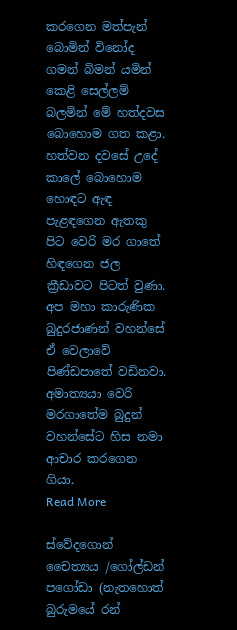කරගෙන මත්පැන් බොමින් විනෝද ගමන් බිමන් යමින් කෙළි සෙල්ලම් බලමින් මේ හත්දවස බොහොම ගත කළා. හත්වන දවසේ උදේ කාලේ බොහොම හොඳට ඇඳ පැළඳගෙන ඇතකු පිට වෙරි මර ගාතේ හිඳගෙන ජල ක්‍රීඩාවට පිටත් වුණා. අප මහා කාරුණික බුදුරජාණන් වහන්සේ ඒ වෙලාවේ පිණ්ඩපාතේ වඩිනවා. අමාත්‍යයා වෙරි මරගාතේම බුදුන් වහන්සේට හිස නමා ආචාර කරගෙන ගියා.
Read More

ස්වේදගොන් චෛත්‍යය /ගෝල්ඩන් පගෝඩා (නැතහොත් බුරුමයේ රන්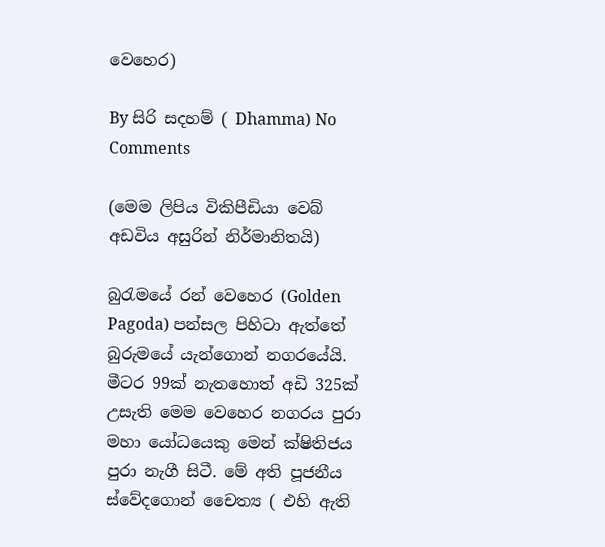වෙහෙර)

By සිරි සදහම් ( Dhamma) No Comments

(මෙම ලිපිය විකිපීඩියා වෙබ් අඩවිය අසුරින් නිර්මානිතයි)

බුරැමයේ රන් වෙහෙර (Golden Pagoda) පන්සල පිහිටා ඇත්තේ බුරුමයේ යැන්ගොන් නගරයේයි. මීටර 99ක් නැතහොත් අඩි 325ක් උසැති මෙම වෙහෙර නගරය පුරා මහා යෝධයෙකු මෙන් ක්ෂිතිජය පුරා නැගී සිටී. මේ අති පූජනීය ස්වේදගොන් චෛත්‍ය ( එහි ඇති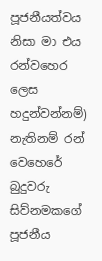පූජනීයත්වය නිසා මා එය රන්වහෙර ලෙස හදුන්වන්නම්) නැතිනම් රන් වෙහෙරේ බුදුවරු සිව්නමකගේ පූජනීය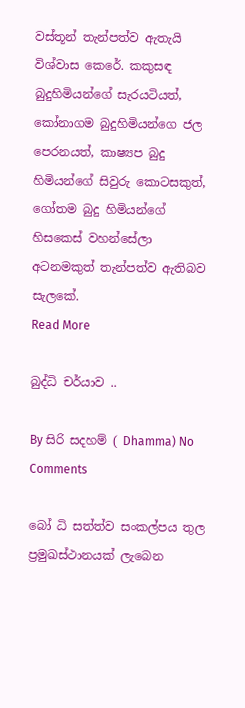වස්තූන් තැන්පත්ව ඇතැයි විශ්වාස කෙරේ. කකුසඳ බුදුහිමියන්ගේ සැරයටියත්, කෝනාගම බුදුහිමියන්ගෙ ජල පෙරනයත්, කාෂ්‍යප බුදු හිමියන්ගේ සිවුරු කොටසකුත්, ගෝතම බුදු හිමියන්ගේ හිසකෙස් වහන්සේලා අටනමකුත් තැන්පත්ව ඇතිබව සැලකේ.
Read More

බුද්ධි චර්යාව ..

By සිරි සදහම් ( Dhamma) No Comments

බෝ ධි සත්ත්ව සංකල්පය තුල ප්‍රමුඛස්ථානයක් ලැබෙන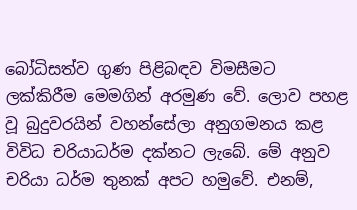බෝධිසත්ව ගුණ පිළිබඳව විමසීමට ලක්කිරීම මෙමගින් අරමුණ වේ. ලොව පහළ වූ බුදුවරයින් වහන්සේලා අනුගමනය කළ විවිධ චරියාධර්ම දක්නට ලැබේ. මේ අනුව චරියා ධර්ම තුනක් අපට හමුවේ. එනම්,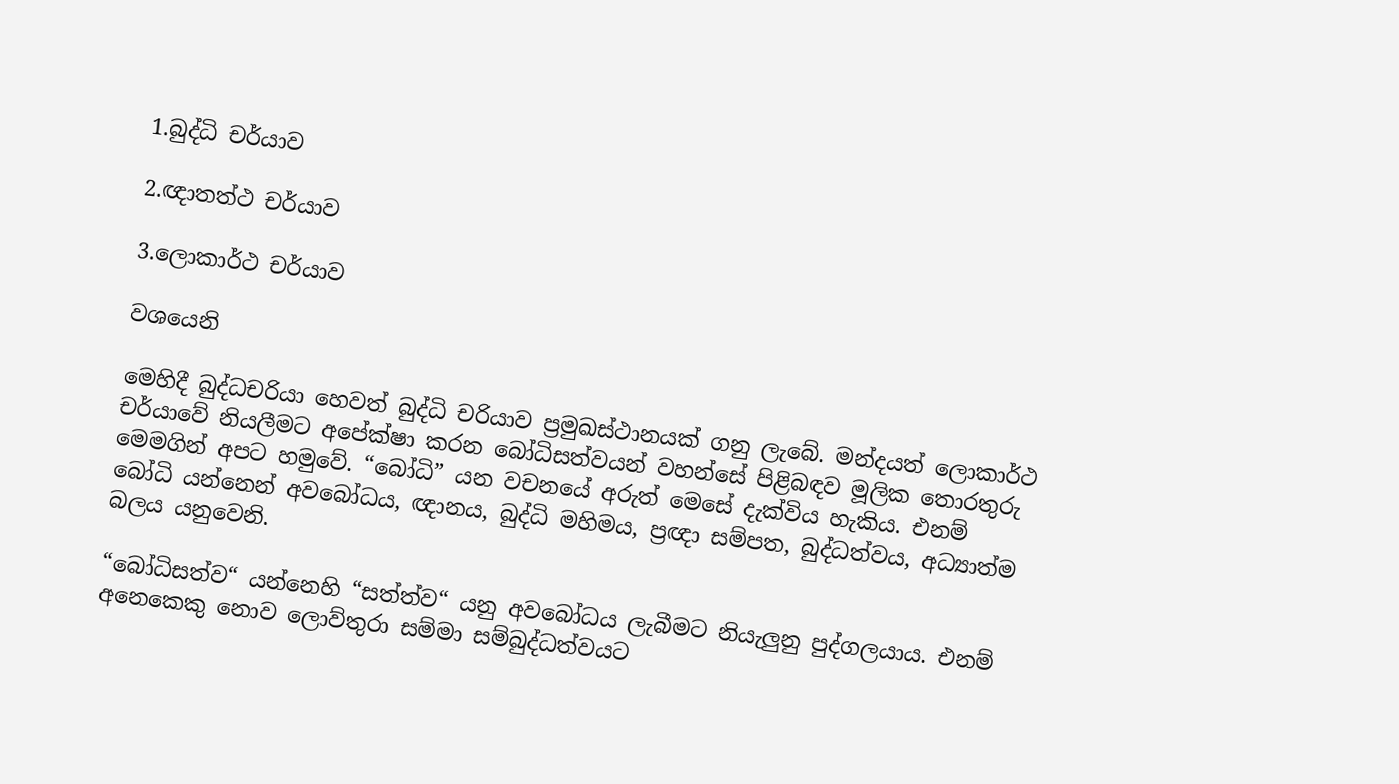1.බුද්ධි චර්යාව

2.ඥාතත්ථ චර්යාව

3.ලොකාර්ථ චර්යාව

වශයෙනි

මෙහිදී බුද්ධචරියා හෙවත් බුද්ධි චරියාව ප්‍රමුඛස්ථානයක් ගනු ලැබේ. මන්දයත් ලොකාර්ථ චර්යාවේ නියලීමට අපේක්ෂා කරන බෝධිසත්වයන් වහන්සේ පිළිබඳව මූලික තොරතුරු මෙමගින් අපට හමුවේ. “බෝධි” යන වචනයේ අරුත් මෙසේ දැක්විය හැකිය. එනම් බෝධි යන්නෙන් අවබෝධය, ඥානය, බුද්ධි මහිමය, ප්‍රඥා සම්පත, බුද්ධත්වය, අධ්‍යාත්ම බලය යනුවෙනි.

“බෝධිසත්ව“ යන්නෙහි “සත්ත්ව“ යනු අවබෝධය ලැබීමට නියැලුනු පුද්ගලයාය. එනම් අනෙකෙකු නොව ලොව්තුරා සම්මා සම්බුද්ධත්වයට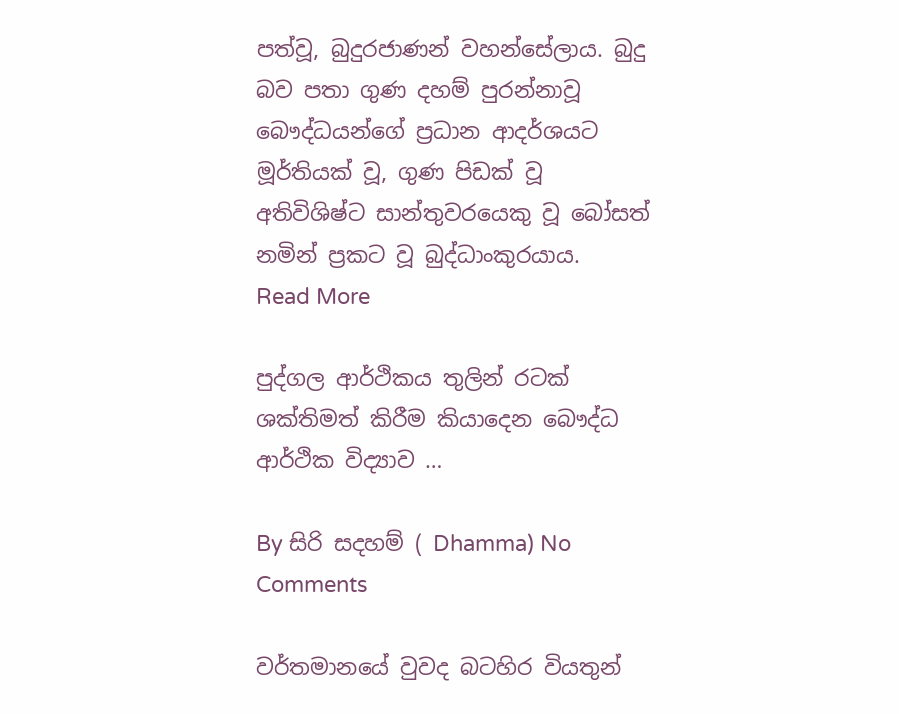පත්වූ, බුදුරජාණන් වහන්සේලාය. බුදු බව පතා ගුණ දහම් පුරන්නාවූ බෞද්ධයන්ගේ ප්‍රධාන ආදර්ශයට මූර්තියක් වූ, ගුණ පිඩක් වූ අතිවිශිෂ්ට සාන්තුවරයෙකු වූ බෝසත් නමින් ප්‍රකට වූ බුද්ධාංකුරයාය.
Read More

පුද්ගල ආර්ථිකය තුලින් රටක් ශක්තිමත් කිරීම කියාදෙන බෞද්ධ ආර්ථික විද්‍යාව …

By සිරි සදහම් ( Dhamma) No Comments

වර්තමානයේ වුවද බටහිර වියතුන්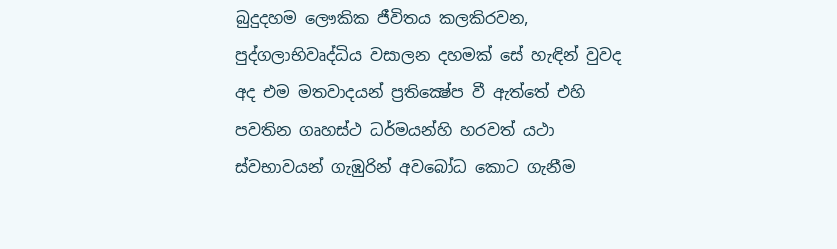බුදුදහම ලෞකික ජීවිතය කලකිරවන, පුද්ගලාභිවෘද්ධිය වසාලන දහමක්‌ සේ හැඳින් වුවද අද එම මතවාදයන් ප්‍රතික්‍ෂේප වී ඇත්තේ එහි පවතින ගෘහස්‌ථ ධර්මයන්හි හරවත් යථා ස්‌වභාවයන් ගැඹුරින් අවබෝධ කොට ගැනීම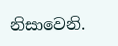නිසාවෙනි.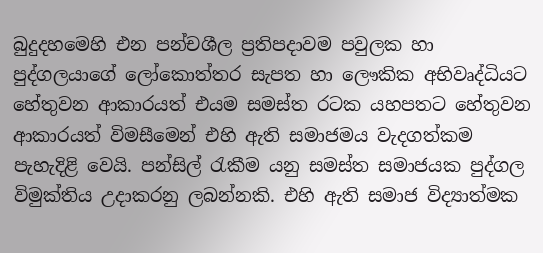බුදුදහමෙහි එන පන්චශීල ප්‍රතිපදාවම පවුලක හා පුද්ගලයාගේ ලෝකොත්තර සැපත හා ලෞකික අභිවෘද්ධියට හේතුවන ආකාරයත් එයම සමස්‌ත රටක යහපතට හේතුවන ආකාරයත් විමසීමෙන් එහි ඇති සමාජමය වැදගත්කම පැහැදිළි වෙයි. පන්සිල් රැකීම යනු සමස්‌ත සමාජයක පුද්ගල විමුක්‌තිය උදාකරනු ලබන්නකි. එහි ඇති සමාජ විද්‍යාත්මක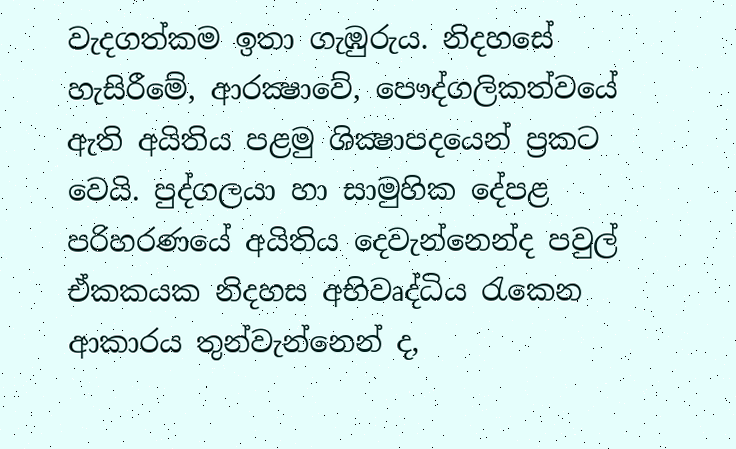වැදගත්කම ඉතා ගැඹුරුය. නිදහසේ හැසිරීමේ, ආරක්‍ෂාවේ, පෞද්ගලිකත්වයේ ඇති අයිතිය පළමු ශික්‍ෂාපදයෙන් ප්‍රකට වෙයි. පුද්ගලයා හා සාමුහික දේපළ පරිහරණයේ අයිතිය දෙවැන්නෙන්ද පවුල් ඒකකයක නිදහස අභිවෘද්ධිය රැකෙන ආකාරය තුන්වැන්නෙන් ද,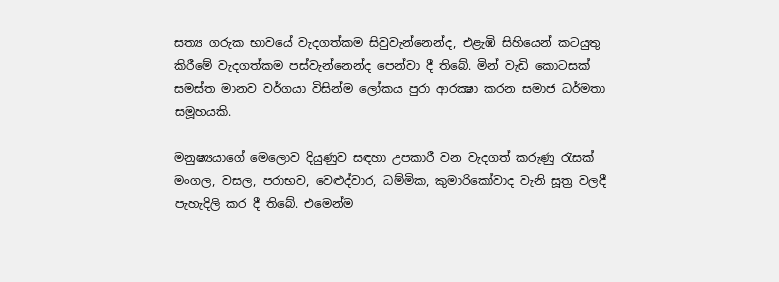සත්‍ය ගරුක භාවයේ වැදගත්කම සිවුවැන්නෙන්ද, එළැඹි සිහියෙන් කටයුතු කිරීමේ වැදගත්කම පස්‌වැන්නෙන්ද පෙන්වා දී තිබේ. මින් වැඩි කොටසක්‌ සමස්‌ත මානව වර්ගයා විසින්ම ලෝකය පුරා ආරක්‍ෂා කරන සමාජ ධර්මතා සමූහයකි.

මනුෂ්‍යයාගේ මෙලොව දියුණුව සඳහා උපකාරී වන වැදගත් කරුණු රැසක් මංගල, වසල, පරාභව, වෙළුද්වාර, ධම්මික, කුමාරිකෝවාද වැනි සූත්‍ර වලදී පැහැදිලි කර දී තිබේ. එමෙන්ම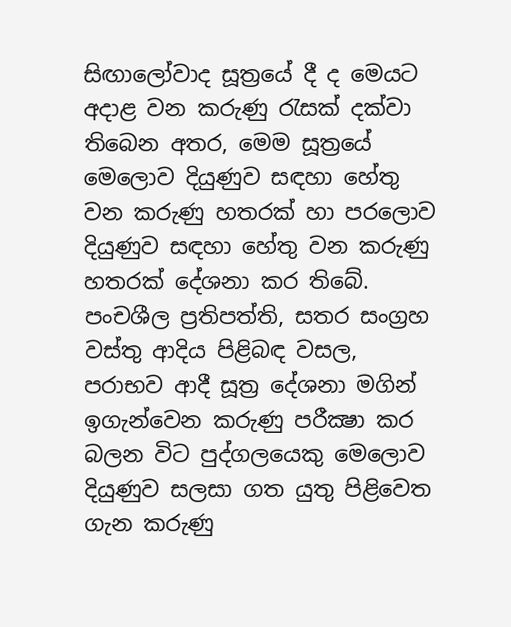සිඟාලෝවාද සූත්‍රයේ දී ද මෙයට අදාළ වන කරුණු රැසක් දක්වා තිබෙන අතර, මෙම සූත්‍රයේ මෙලොව දියුණුව සඳහා හේතු වන කරුණු හතරක් හා පරලොව දියුණුව සඳහා හේතු වන කරුණු හතරක් දේශනා කර තිබේ. පංචශීල ප්‍රතිපත්ති, සතර සංග්‍රහ වස්තු ආදිය පිළිබඳ වසල, පරාභව ආදී සූත්‍ර දේශනා මගින් ඉගැන්වෙන කරුණු පරීක්‍ෂා කර බලන විට පුද්ගලයෙකු මෙලොව දියුණුව සලසා ගත යුතු පිළිවෙත ගැන කරුණු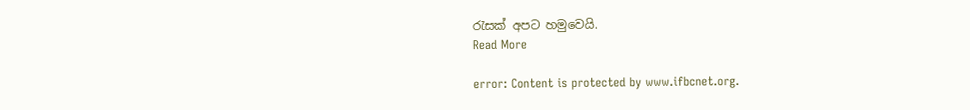රැසක් අපට හමුවෙයි.
Read More

error: Content is protected by www.ifbcnet.org.